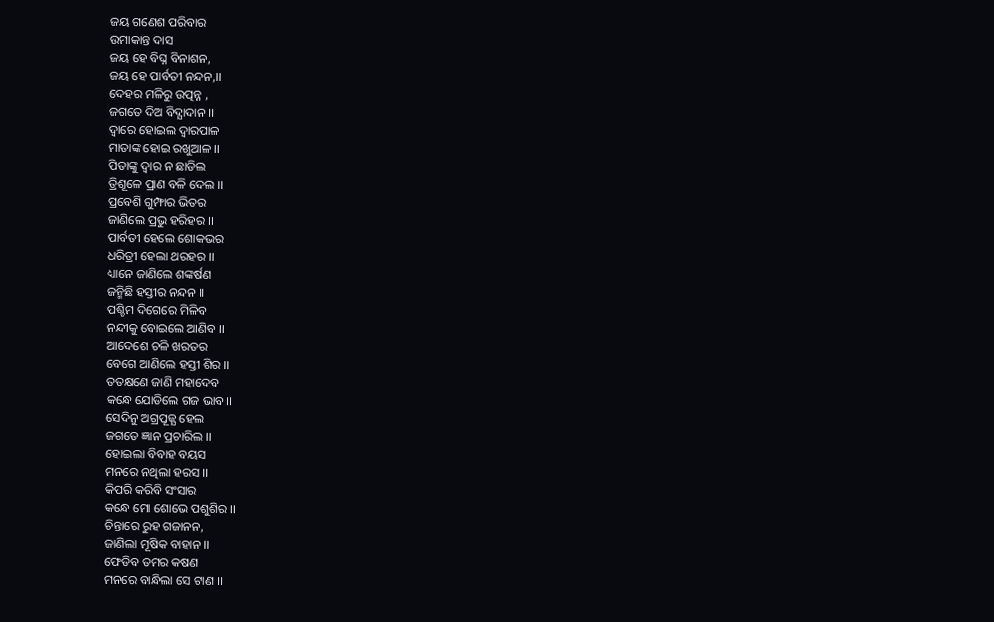ଜୟ ଗଣେଶ ପରିବାର
ଉମାକାନ୍ତ ଦାସ
ଜୟ ହେ ବିଘ୍ନ ବିନାଶନ,
ଜୟ ହେ ପାର୍ବତୀ ନନ୍ଦନ,।।
ଦେହର ମଳିରୁ ଉତ୍ପନ୍ନ ,
ଜଗତେ ଦିଅ ବିଦ୍ଯାଦାନ ।।
ଦ୍ବାରେ ହୋଇଲ ଦ୍ବାରପାଳ
ମାତାଙ୍କ ହୋଇ ରଖୁଆଳ ।।
ପିତାଙ୍କୁ ଦ୍ଵାର ନ ଛାଡିଲ
ତ୍ରିଶୂଳେ ପ୍ରାଣ ବଳି ଦେଲ ।।
ପ୍ରବେଶି ଗୁମ୍ଫାର ଭିତର
ଜାଣିଲେ ପ୍ରଭୁ ହରିହର ।।
ପାର୍ବତୀ ହେଲେ ଶୋକଭର
ଧରିତ୍ରୀ ହେଲା ଥରହର ।।
ଧ୍ୟାନେ ଜାଣିଲେ ଶଙ୍କର୍ଷଣ
ଜନ୍ମିଛି ହସ୍ତୀର ନନ୍ଦନ ।।
ପଶ୍ଚିମ ଦିଗେରେ ମିଳିବ
ନନ୍ଦୀକୁ ବୋଇଲେ ଆଣିବ ।।
ଆଦେଶେ ଚଳି ଖରତର
ବେଗେ ଆଣିଲେ ହସ୍ତୀ ଶିର ।।
ତତକ୍ଷଣେ ଜାଣି ମହାଦେବ
କନ୍ଧେ ଯୋଡିଲେ ଗଜ ଭାବ।।
ସେଦିନୁ ଅଗ୍ରପୂଜ୍ଯ ହେଲ
ଜଗତେ ଜ୍ଞାନ ପ୍ରଚାରିଲ ।।
ହୋଇଲା ବିବାହ ବୟସ
ମନରେ ନଥିଲା ହରସ ।।
କିପରି କରିବି ସଂସାର
କନ୍ଧେ ମୋ ଶୋଭେ ପଶୁଶିର ।।
ଚିନ୍ତାରେ ରୁହ ଗଜାନନ,
ଜାଣିଲା ମୂଷିକ ବାହାନ ।।
ଫେଡିବ ତମର କଷଣ
ମନରେ ବାନ୍ଧିଲା ସେ ଟାଣ ।।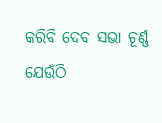କରିବି ଦେବ ସଭା ଚୂର୍ଣ୍ଣ
ଯେଉଁଠି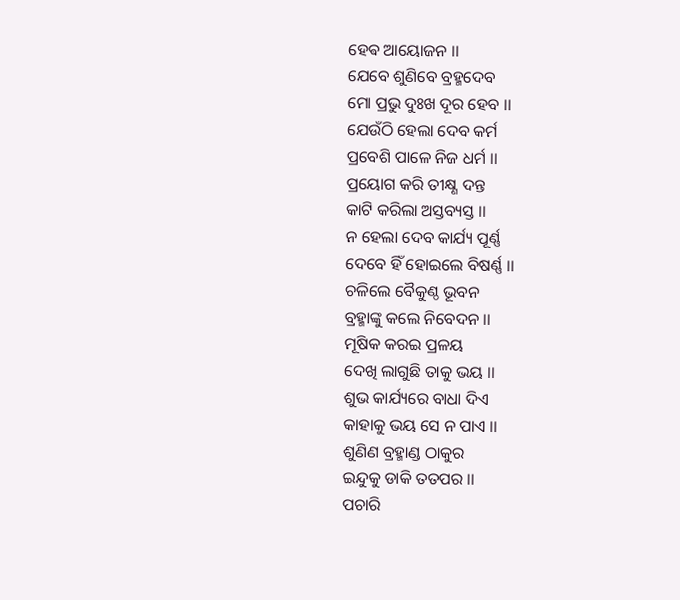ହେଵ ଆୟୋଜନ ।।
ଯେବେ ଶୁଣିବେ ବ୍ରହ୍ମଦେବ
ମୋ ପ୍ରଭୁ ଦୁଃଖ ଦୂର ହେବ ।।
ଯେଉଁଠି ହେଲା ଦେବ କର୍ମ
ପ୍ରବେଶି ପାଳେ ନିଜ ଧର୍ମ ।।
ପ୍ରୟୋଗ କରି ତୀକ୍ଷ୍ଣ ଦନ୍ତ
କାଟି କରିଲା ଅସ୍ତବ୍ୟସ୍ତ ।।
ନ ହେଲା ଦେବ କାର୍ଯ୍ୟ ପୂର୍ଣ୍ଣ
ଦେବେ ହିଁ ହୋଇଲେ ବିଷର୍ଣ୍ଣ ।।
ଚଳିଲେ ବୈକୁଣ୍ଠ ଭୂବନ
ବ୍ରହ୍ମାଙ୍କୁ କଲେ ନିବେଦନ ।।
ମୂଷିକ କରଇ ପ୍ରଳୟ
ଦେଖି ଲାଗୁଛି ତାକୁ ଭୟ ।।
ଶୁଭ କାର୍ଯ୍ୟରେ ବାଧା ଦିଏ
କାହାକୁ ଭୟ ସେ ନ ପାଏ ।।
ଶୁଣିଣ ବ୍ରହ୍ମାଣ୍ଡ ଠାକୁର
ଇନ୍ଦୁକୁ ଡାକି ତତପର ।।
ପଚାରି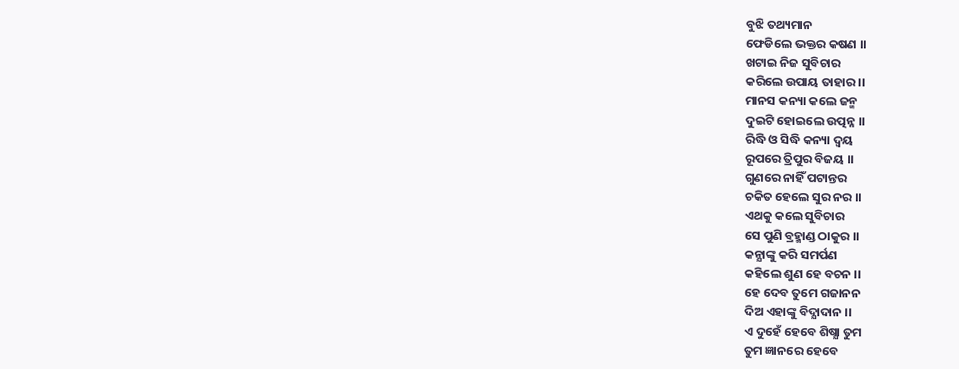ବୁଝି ତଥ୍ୟମାନ
ଫେଡିଲେ ଭକ୍ତର କଷଣ ।।
ଖଟାଇ ନିଜ ସୁବିଚାର
କରିଲେ ଉପାୟ ତାହାର ।।
ମାନସ କନ୍ୟା କଲେ ଜନ୍ମ
ଦୁଇଟି ହୋଇଲେ ଉତ୍ପନ୍ନ ।।
ରିଦ୍ଧି ଓ ସିଦ୍ଧି କନ୍ୟା ଦ୍ବୟ
ରୂପରେ ତ୍ରିପୁର ବିଜୟ ।।
ଗୁଣରେ ନାହିଁ ପଟାନ୍ତର
ଚକିତ ହେଲେ ସୁର ନର ।।
ଏଥକୁ କଲେ ସୁବିଚାର
ସେ ପୁଣି ବ୍ରହ୍ମାଣ୍ଡ ଠାକୁର ।।
କନ୍ଯାଙ୍କୁ କରି ସମର୍ପଣ
କହିଲେ ଶୁଣ ହେ ବଚନ ।।
ହେ ଦେବ ତୁମେ ଗଜାନନ
ଦିଅ ଏହାଙ୍କୁ ବିଦ୍ଯାଦାନ ।।
ଏ ଦୁହେଁ ହେବେ ଶିଷ୍ଯା ତୁମ
ତୁମ ଜ୍ଞାନରେ ହେବେ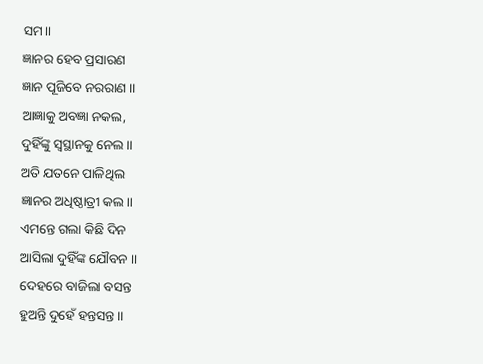ସମ।।
ଜ୍ଞାନର ହେବ ପ୍ରସାରଣ
ଜ୍ଞାନ ପୂଜିବେ ନରରାଣ ।।
ଆଜ୍ଞାକୁ ଅବଜ୍ଞା ନକଲ,
ଦୁହିଁଙ୍କୁ ସ୍ବସ୍ଥାନକୁ ନେଲ ।।
ଅତି ଯତନେ ପାଳିଥିଲ
ଜ୍ଞାନର ଅଧିଷ୍ଠାତ୍ରୀ କଲ।।
ଏମନ୍ତେ ଗଲା କିଛି ଦିନ
ଆସିଲା ଦୁହିଁଙ୍କ ଯୌବନ ।।
ଦେହରେ ବାଜିଲା ବସନ୍ତ
ହୁଅନ୍ତି ଦୁହେଁ ହନ୍ତସନ୍ତ ।।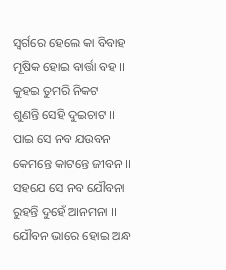ସ୍ବର୍ଗରେ ହେଲେ କା ବିବାହ
ମୂଷିକ ହୋଇ ବାର୍ତ୍ତା ବହ ।।
କୁହଇ ତୁମରି ନିକଟ
ଶୁଣନ୍ତି ସେହି ଦୁଇଚାଟ ।।
ପାଇ ସେ ନବ ଯଉବନ
କେମନ୍ତେ କାଟନ୍ତେ ଜୀବନ ।।
ସହଯେ ସେ ନବ ଯୌବନା
ରୁହନ୍ତି ଦୁହେଁ ଆନମନା ।।
ଯୌବନ ଭାରେ ହୋଇ ଅନ୍ଧ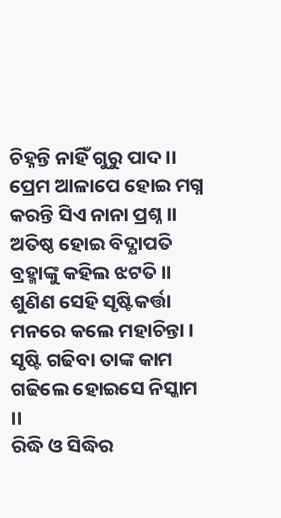ଚିହ୍ନନ୍ତି ନାହିଁ ଗୁରୁ ପାଦ।।
ପ୍ରେମ ଆଳାପେ ହୋଇ ମଗ୍ନ
କରନ୍ତି ସିଏ ନାନା ପ୍ରଶ୍ନ ।।
ଅତିଷ୍ଠ ହୋଇ ବିଦ୍ଯାପତି
ବ୍ରହ୍ମାଙ୍କୁ କହିଲ ଝଟତି ।।
ଶୁଣିଣ ସେହି ସୃଷ୍ଟିକର୍ତ୍ତା
ମନରେ କଲେ ମହାଚିନ୍ତା ।
ସୃଷ୍ଟି ଗଢିବା ତାଙ୍କ କାମ
ଗଢିଲେ ହୋଇସେ ନିସ୍କାମ ।।
ରିଦ୍ଧି ଓ ସିଦ୍ଧିର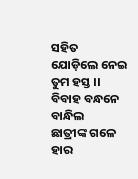ସହିତ
ଯୋଡ଼ିଲେ ନେଇ ତୁମ ହସ୍ତ ।।
ବିବାହ ବନ୍ଧନେ ବାନ୍ଧିଲ
ଛାତ୍ରୀଙ୍କ ଗଳେ ହାର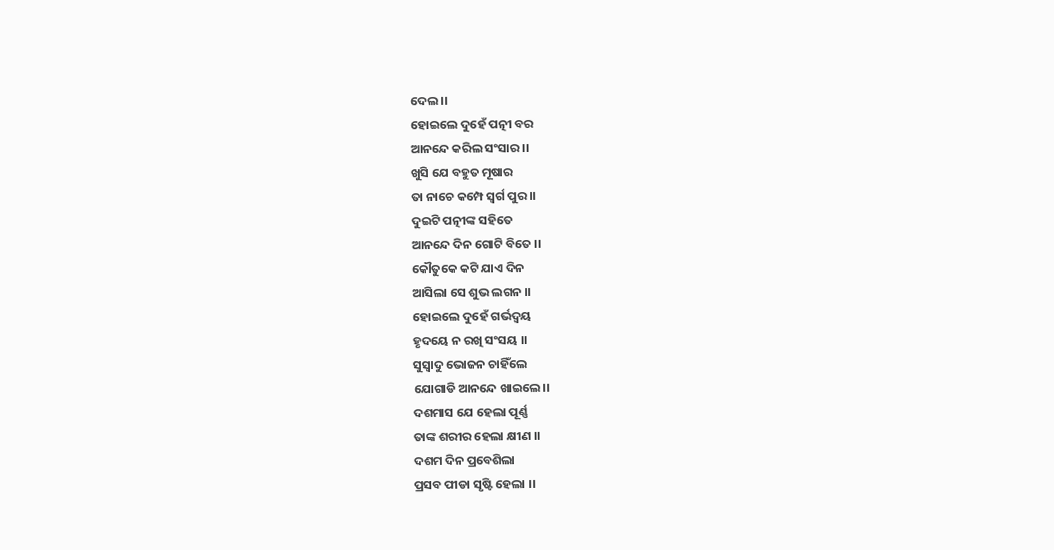ଦେଲ ।।
ହୋଇଲେ ଦୁହେଁ ପତ୍ନୀ ବର
ଆନନ୍ଦେ କରିଲ ସଂସାର ।।
ଖୁସି ଯେ ବହୁତ ମୂଷାର
ତା ନାଚେ କମ୍ପେ ସ୍ବର୍ଗ ପୁର ।।
ଦୁଇଟି ପତ୍ନୀଙ୍କ ସହିତେ
ଆନନ୍ଦେ ଦିନ ଗୋଟି ବିତେ ।।
କୌତୁକେ କଟି ଯାଏ ଦିନ
ଆସିଲା ସେ ଶୁଭ ଲଗନ ।।
ହୋଇଲେ ଦୁହେଁ ଗର୍ଭଦ୍ବୟ
ହୃଦୟେ ନ ରଖି ସଂସୟ ।।
ସୁସ୍ୱାଦୁ ଭୋଜନ ଚାହିଁଲେ
ଯୋଗାଡି ଆନନ୍ଦେ ଖାଇଲେ।।
ଦଶମାସ ଯେ ହେଲା ପୂର୍ଣ୍ଣ
ତାଙ୍କ ଶରୀର ହେଲା କ୍ଷୀଣ ।।
ଦଶମ ଦିନ ପ୍ରବେଶିଲା
ପ୍ରସବ ପୀଡା ସୃଷ୍ଟି ହେଲା ।।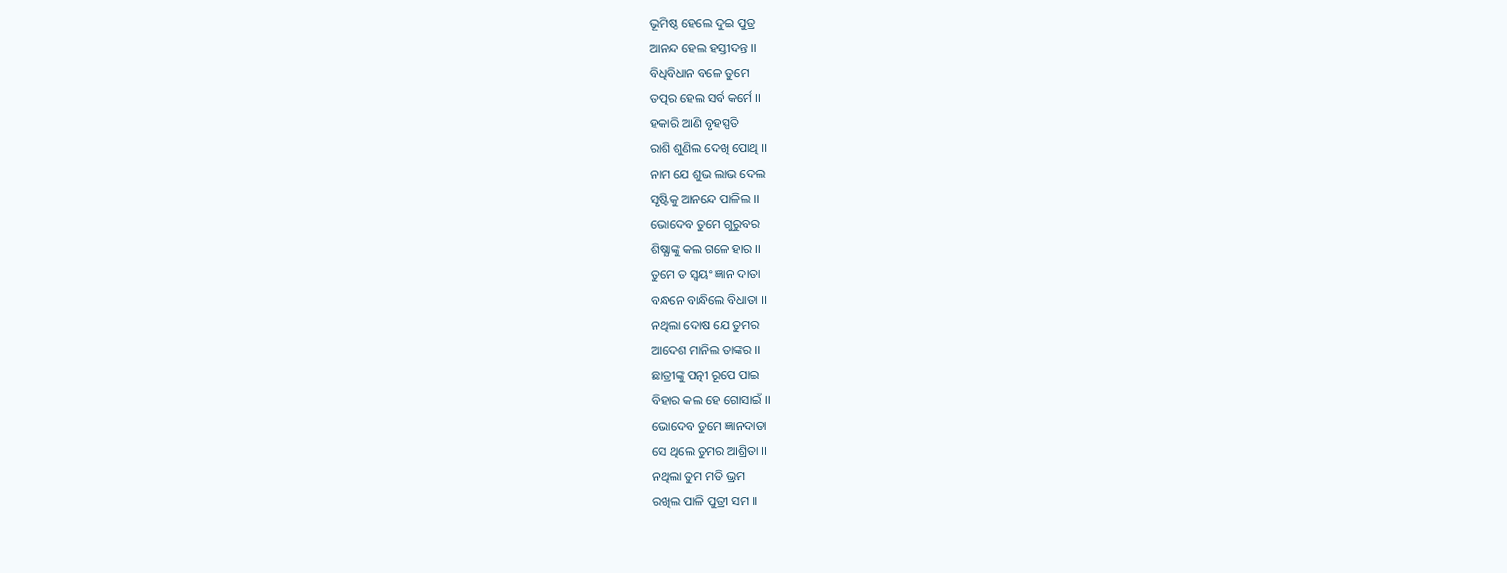ଭୂମିଷ୍ଠ ହେଲେ ଦୁଇ ପୁତ୍ର
ଆନନ୍ଦ ହେଲ ହସ୍ତୀଦନ୍ତ ।।
ବିଧିବିଧାନ ବଳେ ତୁମେ
ତତ୍ପର ହେଲ ସର୍ବ କର୍ମେ ।।
ହକାରି ଆଣି ବୃହସ୍ପତି
ରାଶି ଶୁଣିଲ ଦେଖି ପୋଥି ।।
ନାମ ଯେ ଶୁଭ ଲାଭ ଦେଲ
ସୃଷ୍ଟିକୁ ଆନନ୍ଦେ ପାଳିଲ ।।
ଭୋଦେବ ତୁମେ ଗୁରୁବର
ଶିଷ୍ଯାଙ୍କୁ କଲ ଗଳେ ହାର ।।
ତୁମେ ତ ସ୍ବୟଂ ଜ୍ଞାନ ଦାତା
ବନ୍ଧନେ ବାନ୍ଧିଲେ ବିଧାତା ।।
ନଥିଲା ଦୋଷ ଯେ ତୁମର
ଆଦେଶ ମାନିଲ ତାଙ୍କର ।।
ଛାତ୍ରୀଙ୍କୁ ପତ୍ନୀ ରୂପେ ପାଇ
ବିହାର କଲ ହେ ଗୋସାଇଁ ।।
ଭୋଦେବ ତୁମେ ଜ୍ଞାନଦାତା
ସେ ଥିଲେ ତୁମର ଆଶ୍ରିତା ।।
ନଥିଲା ତୁମ ମତି ଭ୍ରମ
ରଖିଲ ପାଳି ପୁତ୍ରୀ ସମ ।।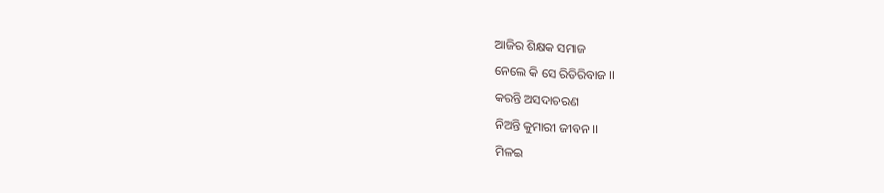ଆଜିର ଶିକ୍ଷକ ସମାଜ
ନେଲେ କି ସେ ରିତିରିବାଜ ।।
କରନ୍ତି ଅସଦାଚରଣ
ନିଅନ୍ତି କୁମାରୀ ଜୀବନ ।।
ମିଳଇ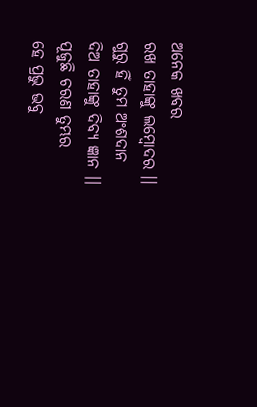ଅନେକ ଖବର
ରଖ ତାହାଙ୍କୁ ଲମ୍ବୋଦର ।।
ଗୁରୁ ହିଁ ତୁମ ଅଂଶଦାନ
ଦିଅ ତାହାଙ୍କୁ ଦିବ୍ୟ ଜ୍ଞାନ ।।
ପୂଜୁଛି ଚରଣ ତୁମ୍ଭର
ହେ ପ୍ରଭୁ ଭବୁ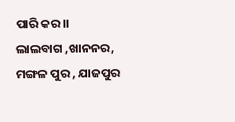ପାରି କର।।
ଲାଲବାଗ ,ଖାନନର,
ମଙ୍ଗଳ ପୁର , ଯାଜପୁର